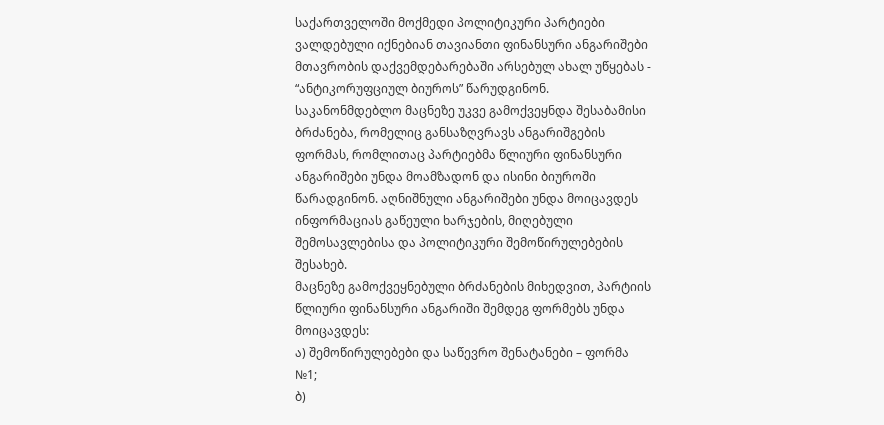საქართველოში მოქმედი პოლიტიკური პარტიები ვალდებული იქნებიან თავიანთი ფინანსური ანგარიშები მთავრობის დაქვემდებარებაში არსებულ ახალ უწყებას - “ანტიკორუფციულ ბიუროს” წარუდგინონ.
საკანონმდებლო მაცნეზე უკვე გამოქვეყნდა შესაბამისი ბრძანება, რომელიც განსაზღვრავს ანგარიშგების ფორმას, რომლითაც პარტიებმა წლიური ფინანსური ანგარიშები უნდა მოამზადონ და ისინი ბიუროში წარადგინონ. აღნიშნული ანგარიშები უნდა მოიცავდეს ინფორმაციას გაწეული ხარჯების, მიღებული შემოსავლებისა და პოლიტიკური შემოწირულებების შესახებ.
მაცნეზე გამოქვეყნებული ბრძანების მიხედვით, პარტიის წლიური ფინანსური ანგარიში შემდეგ ფორმებს უნდა მოიცავდეს:
ა) შემოწირულებები და საწევრო შენატანები – ფორმა №1;
ბ)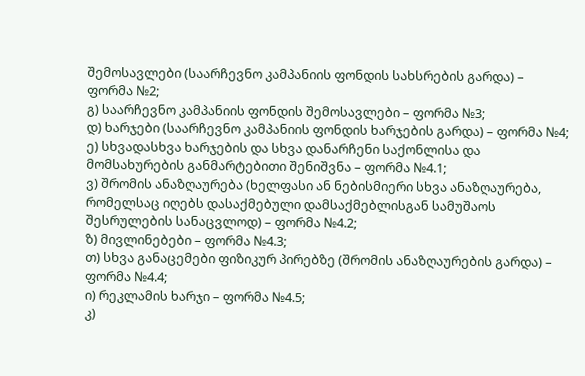შემოსავლები (საარჩევნო კამპანიის ფონდის სახსრების გარდა) – ფორმა №2;
გ) საარჩევნო კამპანიის ფონდის შემოსავლები – ფორმა №3;
დ) ხარჯები (საარჩევნო კამპანიის ფონდის ხარჯების გარდა) – ფორმა №4;
ე) სხვადასხვა ხარჯების და სხვა დანარჩენი საქონლისა და მომსახურების განმარტებითი შენიშვნა – ფორმა №4.1;
ვ) შრომის ანაზღაურება (ხელფასი ან ნებისმიერი სხვა ანაზღაურება, რომელსაც იღებს დასაქმებული დამსაქმებლისგან სამუშაოს შესრულების სანაცვლოდ) – ფორმა №4.2;
ზ) მივლინებები – ფორმა №4.3;
თ) სხვა განაცემები ფიზიკურ პირებზე (შრომის ანაზღაურების გარდა) – ფორმა №4.4;
ი) რეკლამის ხარჯი – ფორმა №4.5;
კ)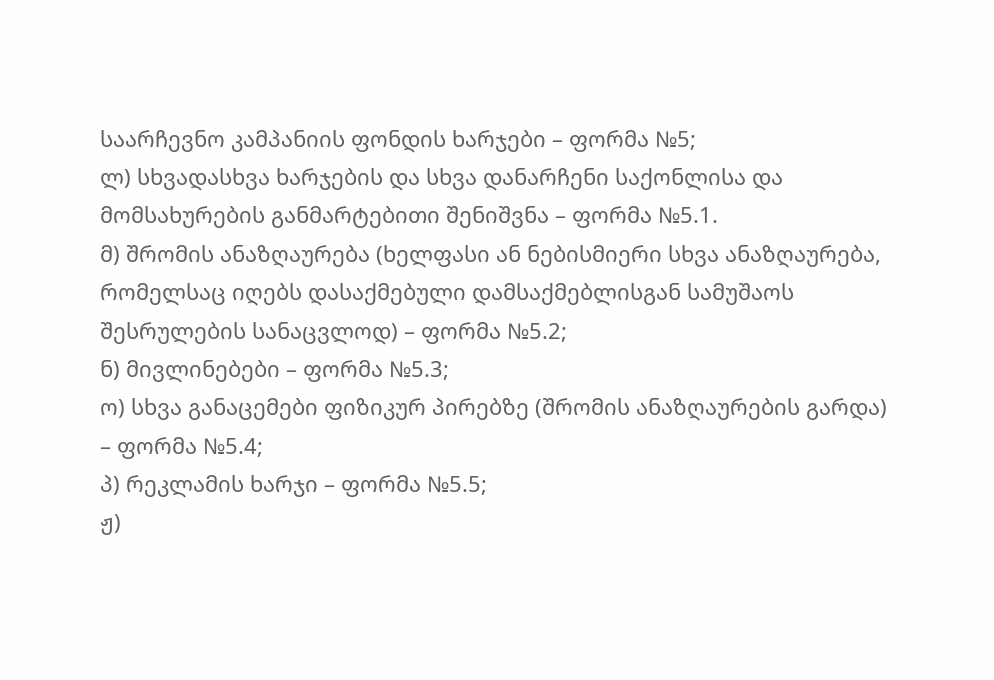საარჩევნო კამპანიის ფონდის ხარჯები – ფორმა №5;
ლ) სხვადასხვა ხარჯების და სხვა დანარჩენი საქონლისა და მომსახურების განმარტებითი შენიშვნა – ფორმა №5.1.
მ) შრომის ანაზღაურება (ხელფასი ან ნებისმიერი სხვა ანაზღაურება, რომელსაც იღებს დასაქმებული დამსაქმებლისგან სამუშაოს შესრულების სანაცვლოდ) – ფორმა №5.2;
ნ) მივლინებები – ფორმა №5.3;
ო) სხვა განაცემები ფიზიკურ პირებზე (შრომის ანაზღაურების გარდა) – ფორმა №5.4;
პ) რეკლამის ხარჯი – ფორმა №5.5;
ჟ)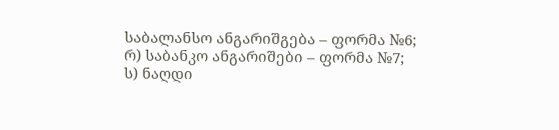საბალანსო ანგარიშგება – ფორმა №6;
რ) საბანკო ანგარიშები – ფორმა №7;
ს) ნაღდი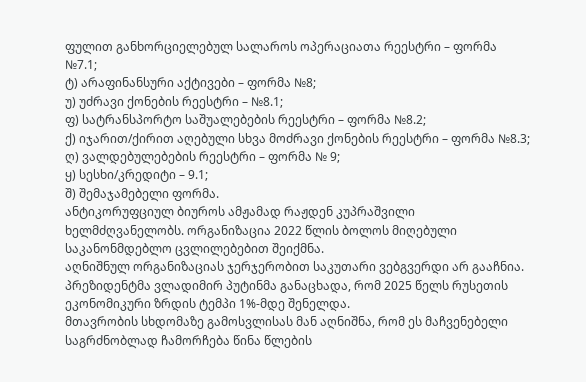ფულით განხორციელებულ სალაროს ოპერაციათა რეესტრი – ფორმა №7.1;
ტ) არაფინანსური აქტივები – ფორმა №8;
უ) უძრავი ქონების რეესტრი – №8.1;
ფ) სატრანსპორტო საშუალებების რეესტრი – ფორმა №8.2;
ქ) იჯარით/ქირით აღებული სხვა მოძრავი ქონების რეესტრი – ფორმა №8.3;
ღ) ვალდებულებების რეესტრი – ფორმა № 9;
ყ) სესხი/კრედიტი – 9.1;
შ) შემაჯამებელი ფორმა.
ანტიკორუფციულ ბიუროს ამჟამად რაჟდენ კუპრაშვილი ხელმძღვანელობს. ორგანიზაცია 2022 წლის ბოლოს მიღებული საკანონმდებლო ცვლილებებით შეიქმნა.
აღნიშნულ ორგანიზაციას ჯერჯერობით საკუთარი ვებგვერდი არ გააჩნია.
პრეზიდენტმა ვლადიმირ პუტინმა განაცხადა, რომ 2025 წელს რუსეთის ეკონომიკური ზრდის ტემპი 1%-მდე შენელდა.
მთავრობის სხდომაზე გამოსვლისას მან აღნიშნა, რომ ეს მაჩვენებელი საგრძნობლად ჩამორჩება წინა წლების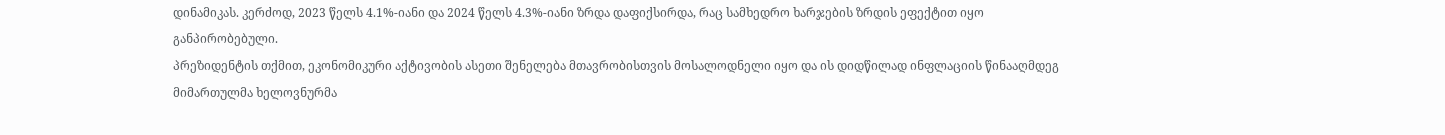დინამიკას. კერძოდ, 2023 წელს 4.1%-იანი და 2024 წელს 4.3%-იანი ზრდა დაფიქსირდა, რაც სამხედრო ხარჯების ზრდის ეფექტით იყო განპირობებული.
პრეზიდენტის თქმით, ეკონომიკური აქტივობის ასეთი შენელება მთავრობისთვის მოსალოდნელი იყო და ის დიდწილად ინფლაციის წინააღმდეგ მიმართულმა ხელოვნურმა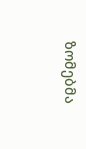ზომებმა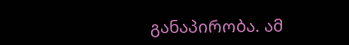განაპირობა. ამ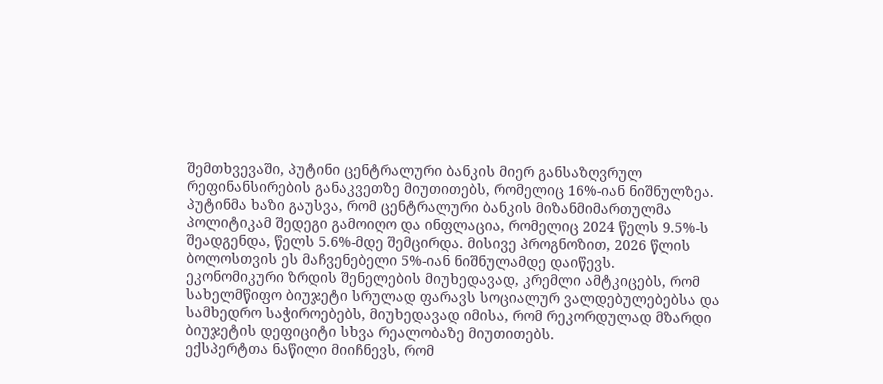შემთხვევაში, პუტინი ცენტრალური ბანკის მიერ განსაზღვრულ რეფინანსირების განაკვეთზე მიუთითებს, რომელიც 16%-იან ნიშნულზეა.
პუტინმა ხაზი გაუსვა, რომ ცენტრალური ბანკის მიზანმიმართულმა პოლიტიკამ შედეგი გამოიღო და ინფლაცია, რომელიც 2024 წელს 9.5%-ს შეადგენდა, წელს 5.6%-მდე შემცირდა. მისივე პროგნოზით, 2026 წლის ბოლოსთვის ეს მაჩვენებელი 5%-იან ნიშნულამდე დაიწევს.
ეკონომიკური ზრდის შენელების მიუხედავად, კრემლი ამტკიცებს, რომ სახელმწიფო ბიუჯეტი სრულად ფარავს სოციალურ ვალდებულებებსა და სამხედრო საჭიროებებს, მიუხედავად იმისა, რომ რეკორდულად მზარდი ბიუჯეტის დეფიციტი სხვა რეალობაზე მიუთითებს.
ექსპერტთა ნაწილი მიიჩნევს, რომ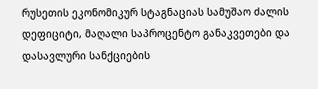რუსეთის ეკონომიკურ სტაგნაციას სამუშაო ძალის დეფიციტი, მაღალი საპროცენტო განაკვეთები და დასავლური სანქციების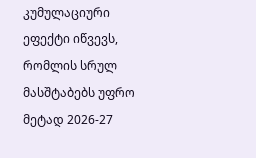კუმულაციური ეფექტი იწვევს, რომლის სრულ მასშტაბებს უფრო მეტად 2026-27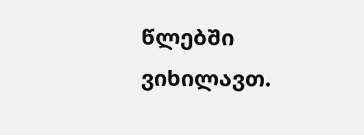წლებში ვიხილავთ.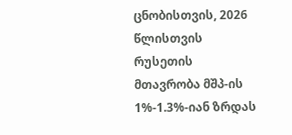ცნობისთვის, 2026 წლისთვის რუსეთის მთავრობა მშპ-ის 1%-1.3%-იან ზრდას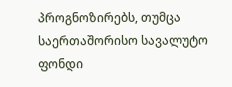პროგნოზირებს, თუმცა საერთაშორისო სავალუტო ფონდი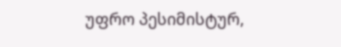უფრო პესიმისტურ,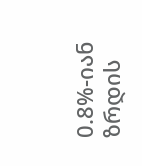0.8%-იან ზრდის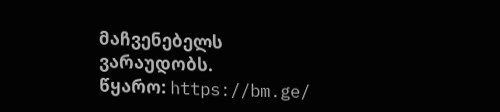მაჩვენებელს ვარაუდობს.
წყარო: https://bm.ge/